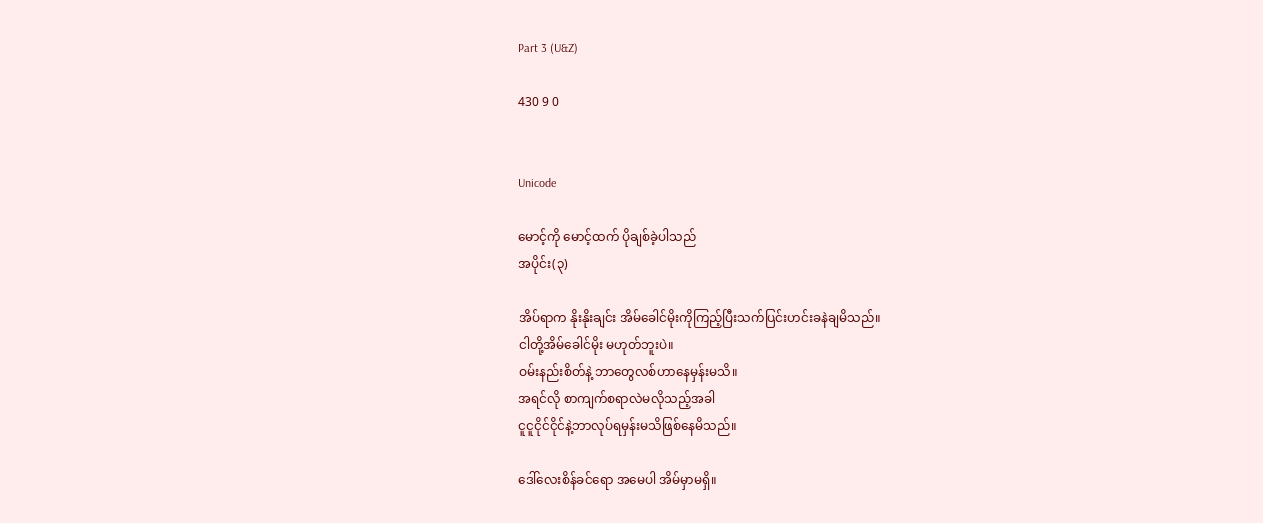Part 3 (U&Z)

430 9 0


Unicode

မောင့်ကို မောင့်ထက် ပိုချစ်ခဲ့ပါသည်
အပိုင်း(၃)

အိပ်ရာက နိုးနိုးချင်း အိမ်ခေါင်မိုးကိုကြည့်ပြီးသက်ပြင်းဟင်းခနဲချမိသည်။
ငါတို့အိမ်ခေါင်မိုး မဟုတ်ဘူးပဲ။
ဝမ်းနည်းစိတ်နဲ့ ဘာတွေလစ်ဟာနေမှန်းမသိ။
အရင်လို စာကျက်စရာလဲမလိုသည့်အခါ
ငူငူငိုင်ငိုင်နဲ့ဘာလုပ်ရမှန်းမသိဖြစ်နေမိသည်။

ဒေါ်လေးစိန်ခင်ရော အမေပါ အိမ်မှာမရှိ။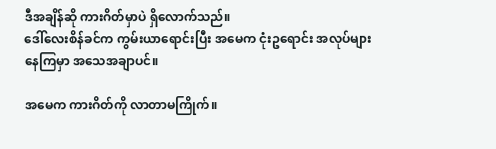ဒီအချိန်ဆို ကားဂိတ်မှာပဲ ရှိလောက်သည်။
ဒေါ်လေးစိန်ခင်က ကွမ်းယာရောင်းပြီး အမေက ငုံးဥရောင်း အလုပ်များနေကြမှာ အသေအချာပင်။

အမေက ကားဂိတ်ကို လာတာမကြိုက်။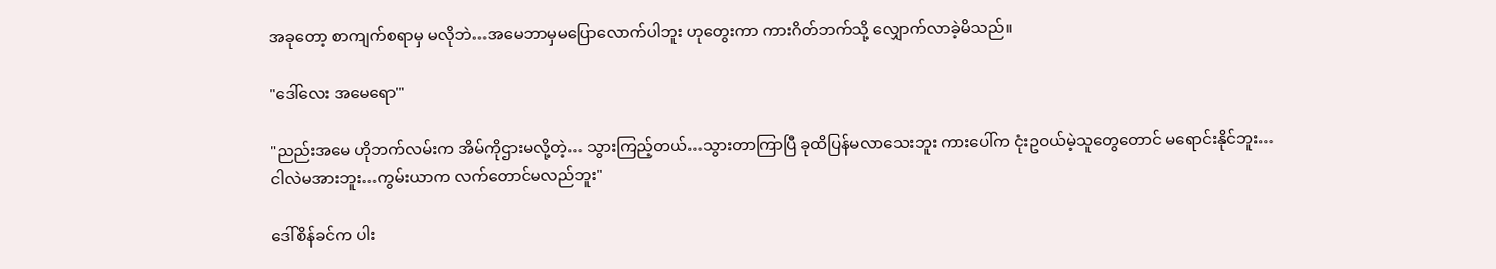အခုတော့ စာကျက်စရာမှ မလိုဘဲ…အမေဘာမှမပြောလောက်ပါဘူး ဟုတွေးကာ ကားဂိတ်ဘက်သို့ လျှောက်လာခဲ့မိသည်။

"ဒေါ်လေး အမေရော'"

"ညည်းအမေ ဟိုဘက်လမ်းက အိမ်ကိုဌားမလို့တဲ့… သွားကြည့်တယ်…သွားတာကြာပြီ ခုထိပြန်မလာသေးဘူး ကားပေါ်က ငုံးဥဝယ်မဲ့သူတွေတောင် မရောင်းနိုင်ဘူး…
ငါလဲမအားဘူး…ကွမ်းယာက လက်တောင်မလည်ဘူး"

ဒေါ်စိန်ခင်က ပါး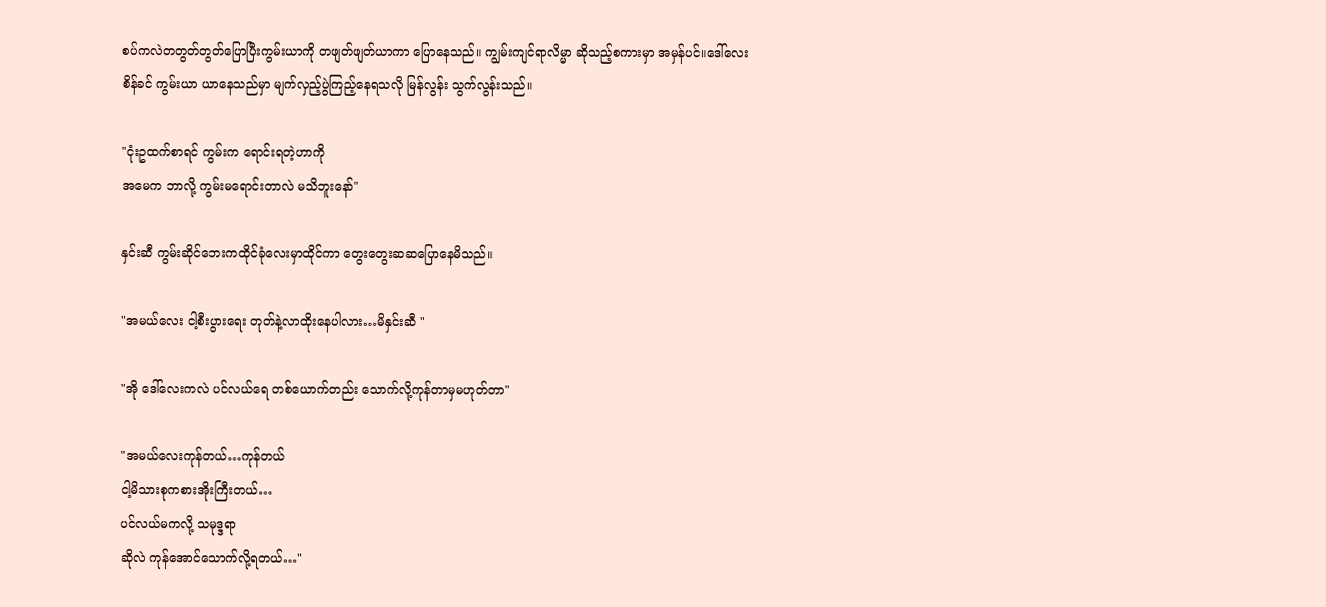စပ်ကလဲတတွတ်တွတ်ပြောပြီးကွမ်းယာကို တဖျတ်ဖျတ်ယာကာ ပြောနေသည်။ ကျွမ်းကျင်ရာလိမ္မာ ဆိုသည့်စကားမှာ အမှန်ပင်။ဒေါ်လေးစိန်ခင် ကွမ်းယာ ယာနေသည်မှာ မျက်လှည့်ပွဲကြည့်နေရသလို မြန်လွန်း သွက်လွန်းသည်။

"ငုံးဥထက်စာရင် ကွမ်းက ရောင်းရတဲ့ဟာကို
အမေက ဘာလို့ ကွမ်းမရောင်းတာလဲ မသိဘူးနော်"

နှင်းဆီ ကွမ်းဆိုင်ဘေးကထိုင်ခုံလေးမှာထိုင်ကာ တွေးတွေးဆဆပြောနေမိသည်။

"အမယ်လေး ငါ့စီးပွားရေး တုတ်နဲ့လာထိုးနေပါလား…မိနှင်းဆီ "

"အို ဒေါ်လေးကလဲ ပင်လယ်ရေ တစ်ယောက်တည်း သောက်လို့ကုန်တာမှမဟုတ်တာ"

"အမယ်လေးကုန်တယ်…ကုန်တယ်
ငါ့မိသားစုကစားအိုးကြီးတယ်…
ပင်လယ်မကလို့ သမုဒ္ဒရာ
ဆိုလဲ ကုန်အောင်သောက်လို့ရတယ်…"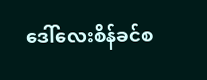ဒေါ်လေးစိန်ခင်စ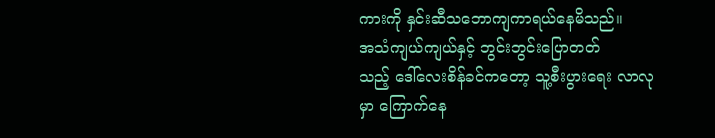ကားကို နှင်းဆီသဘောကျကာရယ်နေမိသည်။
အသံကျယ်ကျယ်နှင့် ဘွင်းဘွင်းပြောတတ်
သည့် ဒေါ်လေးစိန်ခင်ကတော့ သူ့စီးပွားရေး လာလုမှာ ကြောက်နေ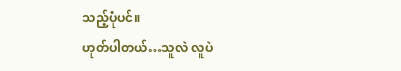သည့်ပုံပင်။
ဟုတ်ပါတယ်…သူလဲ လူပဲ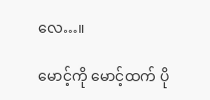လေ…။

မောင့်ကို မောင့်ထက် ပို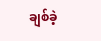ချစ်ခဲ့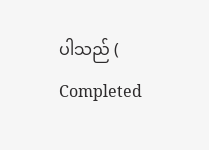ပါသည် ( Completed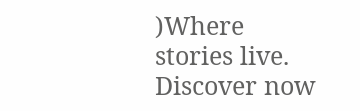)Where stories live. Discover now